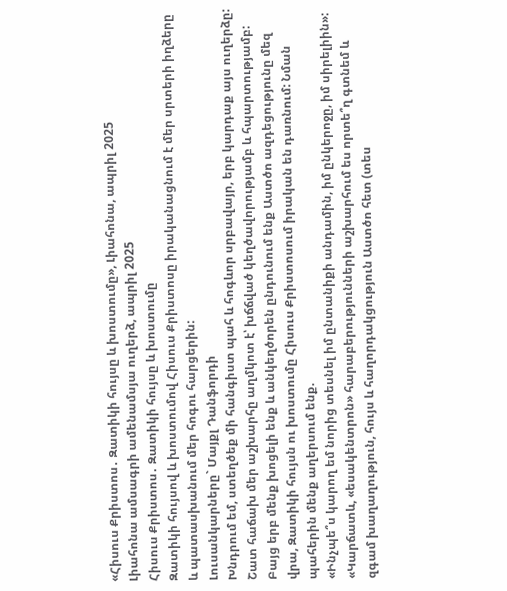«Հիսուս Քրիստոս․ Զատիկի հույսը և խոստումը», Լիահոնա, ապրիլ 2025
Լիահոնա ամսագրի ամենամսյա ուղերձ, ապրիլ 2025
Հիսուս Քրիստոս․ Զատիկի հույսը և խոստումը
Զատիկի հույսով և խոստումով Հիսուս Քրիստոսը իրականացնում է մեր սրտերի իղձերը և պատասխանում մեր հոգու հարցերին:
Լուսանկարները` Մայքլ Դանֆորդի
Խնդրում եմ, ստեղծեք մի հանգիստ պահ և հոգևոր սրբավայր, երբ կարդաք այս ուղերձը:
Շատ հաճախ մեր աշխարհը աղմկոտ է՝ խճճված կեղծավորությամբ և հպարտությամբ: Բայց երբ մենք խոցելի ենք և անկեղծորեն ընդունում ենք Աստծո ազդեցությունը մեզ վրա, Զատիկի հույսն ու խոստումը Հիսուս Քրիստոսում իրական են դառնում: Նման պահերին մենք աղերսում ենք.
«Ինչպե՞ս կարող եմ նորից տեսնել իմ ընտանիքի անդամին, իմ ընկերոջը, իմ սիրելիին»:
«Կարճատև, «եսակենտրոն» հարաբերությունների աշխարհում ես որտե՞ղ գտնեմ և զգամ խաղաղություն, հույս և հաղորդակցություն Աստծո հետ (տես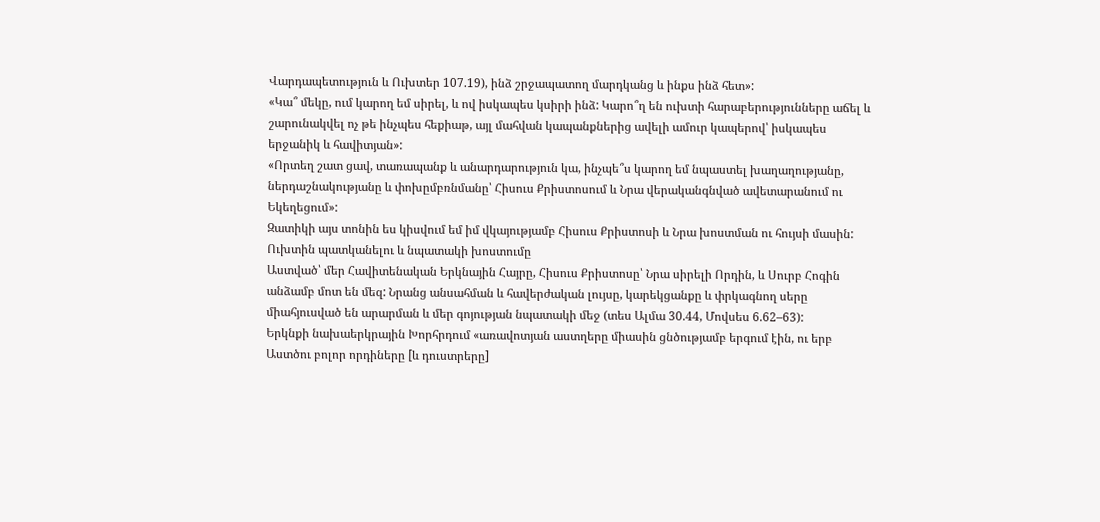Վարդապետություն և Ուխտեր 107.19), ինձ շրջապատող մարդկանց և ինքս ինձ հետ»:
«Կա՞ մեկը, ում կարող եմ սիրել, և ով իսկապես կսիրի ինձ: Կարո՞ղ են ուխտի հարաբերությունները աճել և շարունակվել ոչ թե ինչպես հեքիաթ, այլ մահվան կապանքներից ավելի ամուր կապերով՝ իսկապես երջանիկ և հավիտյան»:
«Որտեղ շատ ցավ, տառապանք և անարդարություն կա, ինչպե՞ս կարող եմ նպաստել խաղաղությանը, ներդաշնակությանը և փոխըմբռնմանը՝ Հիսուս Քրիստոսում և Նրա վերականգնված ավետարանում ու Եկեղեցում»:
Զատիկի այս տոնին ես կիսվում եմ իմ վկայությամբ Հիսուս Քրիստոսի և Նրա խոստման ու հույսի մասին:
Ուխտին պատկանելու և նպատակի խոստումը
Աստված՝ մեր Հավիտենական Երկնային Հայրը, Հիսուս Քրիստոսը՝ Նրա սիրելի Որդին, և Սուրբ Հոգին անձամբ մոտ են մեզ: Նրանց անսահման և հավերժական լույսը, կարեկցանքը և փրկագնող սերը միահյուսված են արարման և մեր գոյության նպատակի մեջ (տես Ալմա 30.44, Մովսես 6.62–63):
Երկնքի նախաերկրային Խորհրդում «առավոտյան աստղերը միասին ցնծությամբ երգում էին, ու երբ Աստծու բոլոր որդիները [և դուստրերը]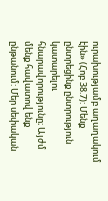ուրախությամբ աղաղակում էին» (Հոբ 38.7): Մենք ընտրեցինք ընտրություն կատարելու հնարավորությունը։ Այժմ մենք հավատով ենք ընթանում: Մեր սեփական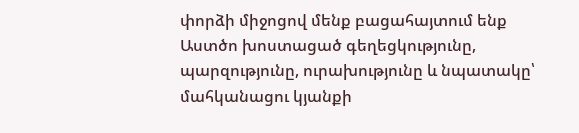փորձի միջոցով մենք բացահայտում ենք Աստծո խոստացած գեղեցկությունը, պարզությունը, ուրախությունը և նպատակը՝ մահկանացու կյանքի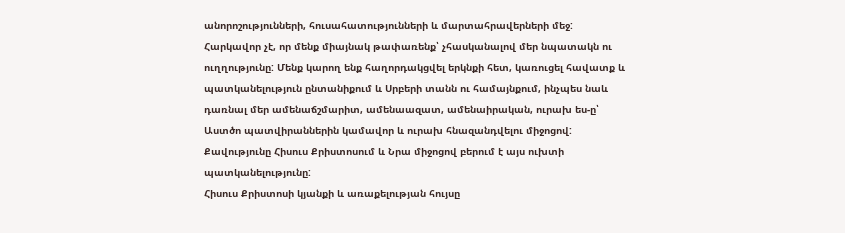անորոշությունների, հուսահատությունների և մարտահրավերների մեջ:
Հարկավոր չէ, որ մենք միայնակ թափառենք՝ չհասկանալով մեր նպատակն ու ուղղությունը: Մենք կարող ենք հաղորդակցվել երկնքի հետ, կառուցել հավատք և պատկանելություն ընտանիքում և Սրբերի տանն ու համայնքում, ինչպես նաև դառնալ մեր ամենաճշմարիտ, ամենաազատ, ամենաիրական, ուրախ ես-ը՝ Աստծո պատվիրաններին կամավոր և ուրախ հնազանդվելու միջոցով: Քավությունը Հիսուս Քրիստոսում և Նրա միջոցով բերում է այս ուխտի պատկանելությունը:
Հիսուս Քրիստոսի կյանքի և առաքելության հույսը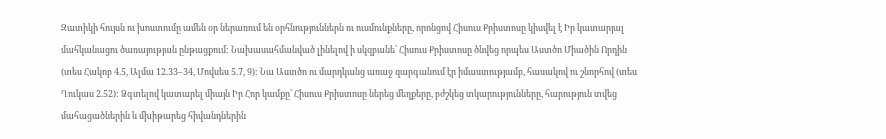Զատիկի հույսն ու խոստումը ամեն օր ներառում են օրհնություններն ու ուսմունքները, որոնցով Հիսուս Քրիստոսը կիսվել է Իր կատարյալ մահկանացու ծառայության ընթացքում: Նախասահմանված լինելով ի սկզբանե՝ Հիսուս Քրիստոսը ծնվեց որպես Աստծո Միածին Որդին (տես Հակոբ 4.5, Ալմա 12.33–34, Մովսես 5.7, 9): Նա Աստծո ու մարդկանց առաջ զարգանում էր իմաստությամբ, հասակով ու շնորհով (տես Ղուկաս 2.52): Ձգտելով կատարել միայն Իր Հոր կամքը՝ Հիսուս Քրիստոսը ներեց մեղքերը, բժշկեց տկարությունները, հարություն տվեց մահացածներին և մխիթարեց հիվանդներին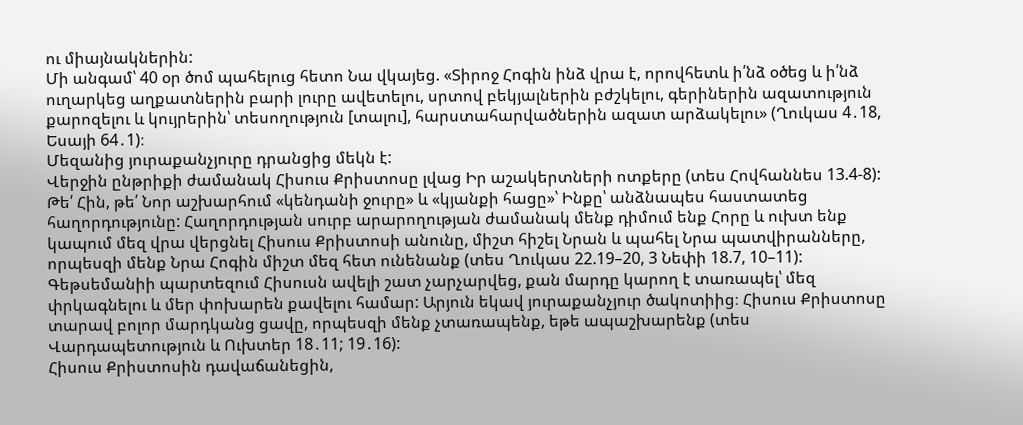ու միայնակներին:
Մի անգամ՝ 40 օր ծոմ պահելուց հետո Նա վկայեց. «Տիրոջ Հոգին ինձ վրա է, որովհետև ի՛նձ օծեց և ի՛նձ ուղարկեց աղքատներին բարի լուրը ավետելու, սրտով բեկյալներին բժշկելու, գերիներին ազատություն քարոզելու և կույրերին՝ տեսողություն [տալու], հարստահարվածներին ազատ արձակելու» (Ղուկաս 4․18, Եսայի 64․1)։
Մեզանից յուրաքանչյուրը դրանցից մեկն է:
Վերջին ընթրիքի ժամանակ Հիսուս Քրիստոսը լվաց Իր աշակերտների ոտքերը (տես Հովհաննես 13.4-8): Թե՛ Հին, թե՛ Նոր աշխարհում «կենդանի ջուրը» և «կյանքի հացը»՝ Ինքը՝ անձնապես հաստատեց հաղորդությունը: Հաղորդության սուրբ արարողության ժամանակ մենք դիմում ենք Հորը և ուխտ ենք կապում մեզ վրա վերցնել Հիսուս Քրիստոսի անունը, միշտ հիշել Նրան և պահել Նրա պատվիրանները, որպեսզի մենք Նրա Հոգին միշտ մեզ հետ ունենանք (տես Ղուկաս 22.19–20, 3 Նեփի 18.7, 10–11):
Գեթսեմանիի պարտեզում Հիսուսն ավելի շատ չարչարվեց, քան մարդը կարող է տառապել՝ մեզ փրկագնելու և մեր փոխարեն քավելու համար: Արյուն եկավ յուրաքանչյուր ծակոտիից։ Հիսուս Քրիստոսը տարավ բոլոր մարդկանց ցավը, որպեսզի մենք չտառապենք, եթե ապաշխարենք (տես Վարդապետություն և Ուխտեր 18․11; 19․16):
Հիսուս Քրիստոսին դավաճանեցին,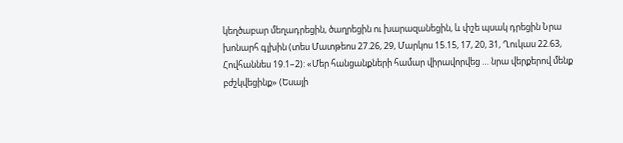կեղծաբար մեղադրեցին, ծաղրեցին ու խարազանեցին, և փշե պսակ դրեցին Նրա խոնարհ գլխին (տես Մատթեոս 27.26, 29, Մարկոս 15.15, 17, 20, 31, Ղուկաս 22.63, Հովհաննես 19.1–2): «Մեր հանցանքների համար վիրավորվեց … նրա վերքերով մենք բժշկվեցինք» (Եսայի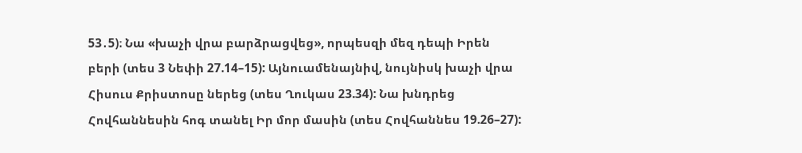53․5)։ Նա «խաչի վրա բարձրացվեց», որպեսզի մեզ դեպի Իրեն բերի (տես 3 Նեփի 27.14–15): Այնուամենայնիվ, նույնիսկ խաչի վրա Հիսուս Քրիստոսը ներեց (տես Ղուկաս 23.34): Նա խնդրեց Հովհաննեսին հոգ տանել Իր մոր մասին (տես Հովհաննես 19.26–27):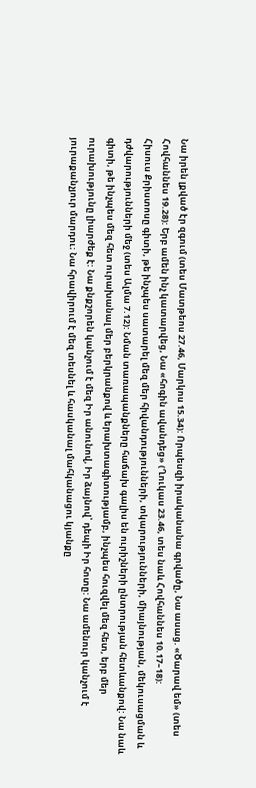Նա իրեն լքված էր զգում (տես Մատթեոս 27.46, Մարկոս 15.34): Որպեսզի իրականանա գրվածը, Նա ասաց. «Ծարավ եմ» (տես Հովհաննես 19.28): Երբ ամեն ինչ կատարվեց, Նա «հոգին ավանդեց» (Ղուկաս 23.46, տես նաև Հովհաննես 10.17–18):
Հիսուս Քրիստոսը գիտի, թե ինչպես սատարել մեզ մեր հիվանդությունների, տկարությունների, միայնության, մեկուսացման և դժվարությունների մեջ (տես Ալմա 7.12): Նման տառապանքները հաճախ գալիս են ուրիշների ընտրության հետևանքով: Նա նաև գիտի, թե ինչպես մեզ հետ ուրախանալ մեր բերկրանքով և երախտագիտությամբ, ինչպես հուզվել մեզ հետ, երբ մեր ուրախությունը լիարժեք է: Նա քնքշորեն կանչում է մեզ Իր անունով, Իր ձայնով՝ դեպի Իր հոտը: Նա ամենուր կանչում է յուրաքանչյուր մարդու։ Նա հրավիրում է մեզ տեսնել և հասկանալ մահկանացու կյանքը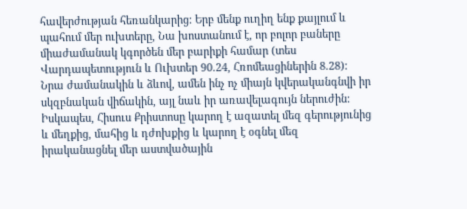հավերժության հեռանկարից: Երբ մենք ուղիղ ենք քայլում և պահում մեր ուխտերը, Նա խոստանում է, որ բոլոր բաները միաժամանակ կգործեն մեր բարիքի համար (տես Վարդապետություն և Ուխտեր 90.24, Հռոմեացիներին 8.28):
Նրա ժամանակին և ձևով, ամեն ինչ ոչ միայն կվերականգնվի իր սկզբնական վիճակին, այլ նաև իր առավելագույն ներուժին: Իսկապես, Հիսուս Քրիստոսը կարող է ազատել մեզ գերությունից և մեղքից, մահից և դժոխքից և կարող է օգնել մեզ իրականացնել մեր աստվածային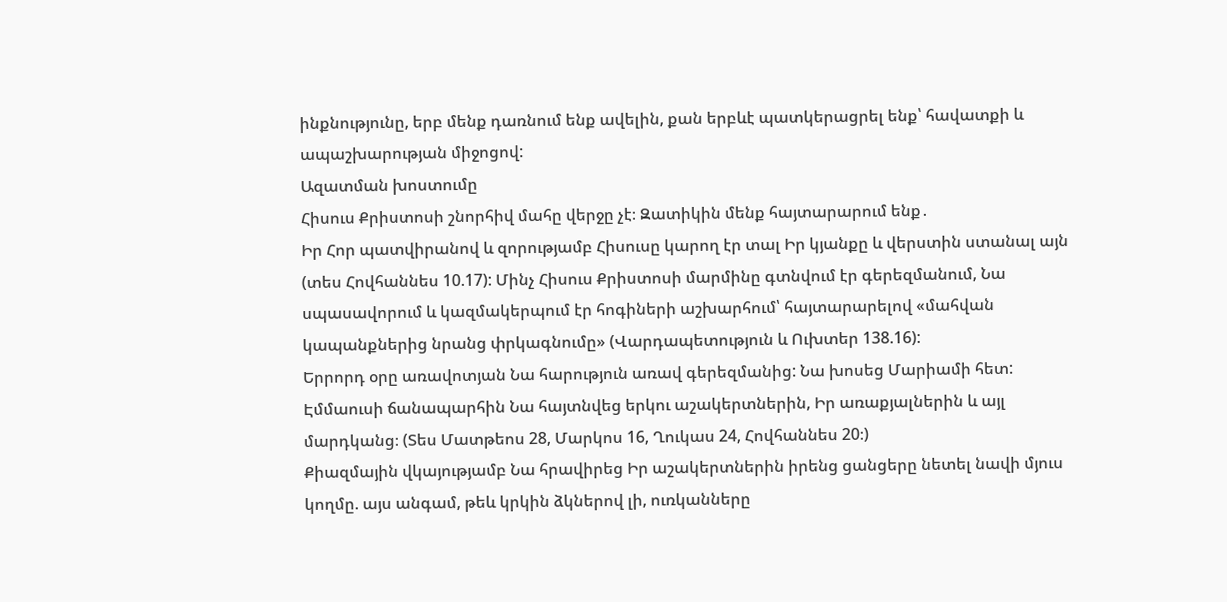ինքնությունը, երբ մենք դառնում ենք ավելին, քան երբևէ պատկերացրել ենք՝ հավատքի և ապաշխարության միջոցով:
Ազատման խոստումը
Հիսուս Քրիստոսի շնորհիվ մահը վերջը չէ։ Զատիկին մենք հայտարարում ենք․
Իր Հոր պատվիրանով և զորությամբ Հիսուսը կարող էր տալ Իր կյանքը և վերստին ստանալ այն (տես Հովհաննես 10.17): Մինչ Հիսուս Քրիստոսի մարմինը գտնվում էր գերեզմանում, Նա սպասավորում և կազմակերպում էր հոգիների աշխարհում՝ հայտարարելով «մահվան կապանքներից նրանց փրկագնումը» (Վարդապետություն և Ուխտեր 138.16):
Երրորդ օրը առավոտյան Նա հարություն առավ գերեզմանից: Նա խոսեց Մարիամի հետ: Էմմաուսի ճանապարհին Նա հայտնվեց երկու աշակերտներին, Իր առաքյալներին և այլ մարդկանց։ (Տես Մատթեոս 28, Մարկոս 16, Ղուկաս 24, Հովհաննես 20։)
Քիազմային վկայությամբ Նա հրավիրեց Իր աշակերտներին իրենց ցանցերը նետել նավի մյուս կողմը. այս անգամ, թեև կրկին ձկներով լի, ուռկանները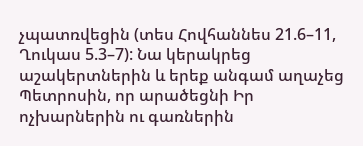չպատռվեցին (տես Հովհաննես 21.6–11, Ղուկաս 5.3–7): Նա կերակրեց աշակերտներին և երեք անգամ աղաչեց Պետրոսին, որ արածեցնի Իր ոչխարներին ու գառներին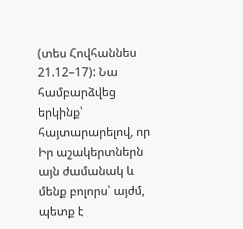(տես Հովհաննես 21.12–17): Նա համբարձվեց երկինք՝ հայտարարելով, որ Իր աշակերտներն այն ժամանակ և մենք բոլորս՝ այժմ, պետք է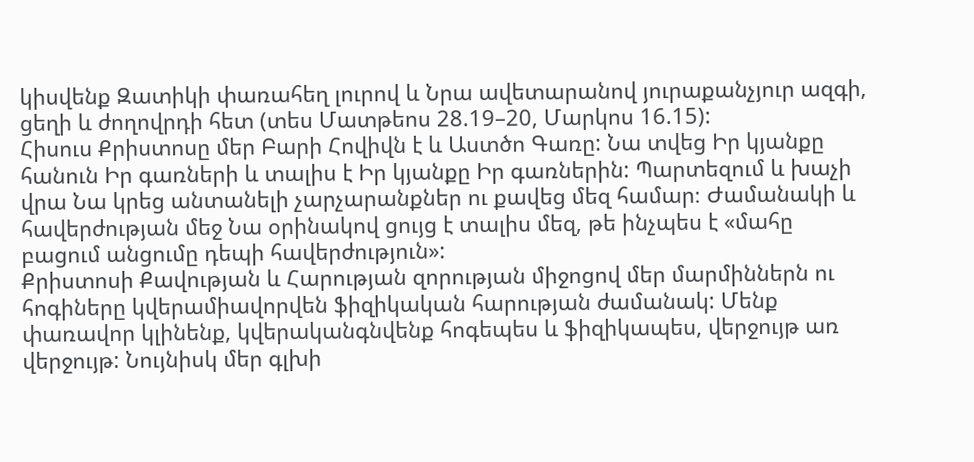կիսվենք Զատիկի փառահեղ լուրով և Նրա ավետարանով յուրաքանչյուր ազգի, ցեղի և ժողովրդի հետ (տես Մատթեոս 28.19–20, Մարկոս 16.15):
Հիսուս Քրիստոսը մեր Բարի Հովիվն է և Աստծո Գառը: Նա տվեց Իր կյանքը հանուն Իր գառների և տալիս է Իր կյանքը Իր գառներին: Պարտեզում և խաչի վրա Նա կրեց անտանելի չարչարանքներ ու քավեց մեզ համար։ Ժամանակի և հավերժության մեջ Նա օրինակով ցույց է տալիս մեզ, թե ինչպես է «մահը բացում անցումը դեպի հավերժություն»:
Քրիստոսի Քավության և Հարության զորության միջոցով մեր մարմիններն ու հոգիները կվերամիավորվեն ֆիզիկական հարության ժամանակ: Մենք փառավոր կլինենք, կվերականգնվենք հոգեպես և ֆիզիկապես, վերջույթ առ վերջույթ: Նույնիսկ մեր գլխի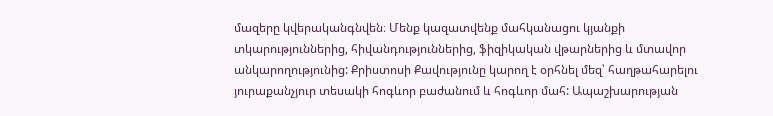մազերը կվերականգնվեն։ Մենք կազատվենք մահկանացու կյանքի տկարություններից, հիվանդություններից, ֆիզիկական վթարներից և մտավոր անկարողությունից: Քրիստոսի Քավությունը կարող է օրհնել մեզ՝ հաղթահարելու յուրաքանչյուր տեսակի հոգևոր բաժանում և հոգևոր մահ: Ապաշխարության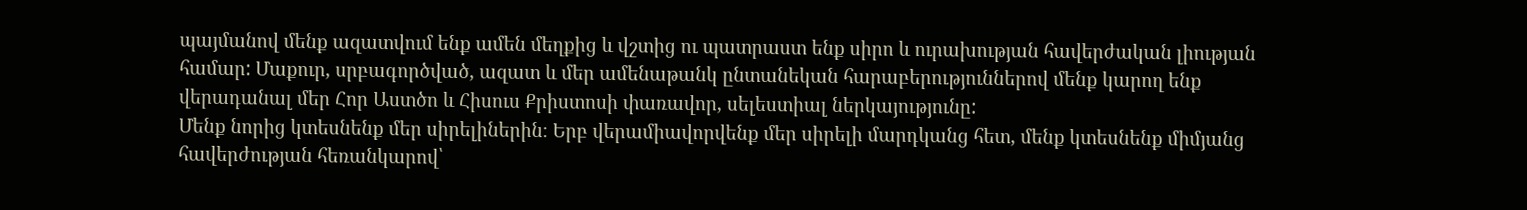պայմանով մենք ազատվում ենք ամեն մեղքից և վշտից ու պատրաստ ենք սիրո և ուրախության հավերժական լիության համար: Մաքուր, սրբագործված, ազատ և մեր ամենաթանկ ընտանեկան հարաբերություններով մենք կարող ենք վերադանալ մեր Հոր Աստծո և Հիսուս Քրիստոսի փառավոր, սելեստիալ ներկայությունը:
Մենք նորից կտեսնենք մեր սիրելիներին։ Երբ վերամիավորվենք մեր սիրելի մարդկանց հետ, մենք կտեսնենք միմյանց հավերժության հեռանկարով՝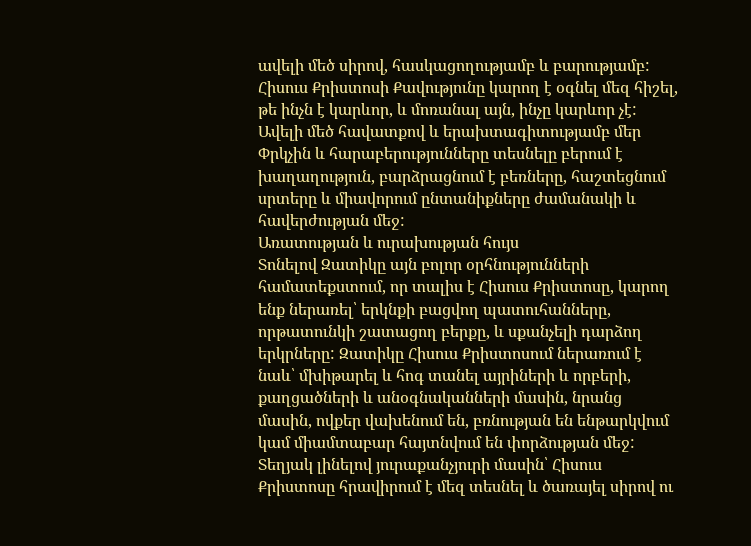ավելի մեծ սիրով, հասկացողությամբ և բարությամբ: Հիսուս Քրիստոսի Քավությունը կարող է օգնել մեզ հիշել, թե ինչն է կարևոր, և մոռանալ այն, ինչը կարևոր չէ: Ավելի մեծ հավատքով և երախտագիտությամբ մեր Փրկչին և հարաբերությունները տեսնելը բերում է խաղաղություն, բարձրացնում է բեռները, հաշտեցնում սրտերը և միավորում ընտանիքները ժամանակի և հավերժության մեջ:
Առատության և ուրախության հույս
Տոնելով Զատիկը այն բոլոր օրհնությունների համատեքստում, որ տալիս է Հիսուս Քրիստոսը, կարող ենք ներառել՝ երկնքի բացվող պատուհանները, որթատունկի շատացող բերքը, և սքանչելի դարձող երկրները: Զատիկը Հիսուս Քրիստոսում ներառում է նաև՝ մխիթարել և հոգ տանել այրիների և որբերի, քաղցածների և անօգնականների մասին, նրանց մասին, ովքեր վախենում են, բռնության են ենթարկվում կամ միամտաբար հայտնվում են փորձության մեջ: Տեղյակ լինելով յուրաքանչյուրի մասին՝ Հիսուս Քրիստոսը հրավիրում է մեզ տեսնել և ծառայել սիրով ու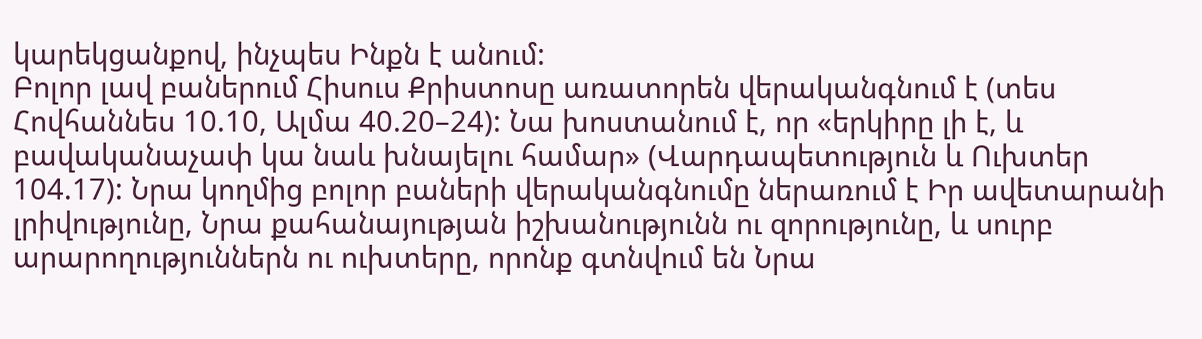կարեկցանքով, ինչպես Ինքն է անում:
Բոլոր լավ բաներում Հիսուս Քրիստոսը առատորեն վերականգնում է (տես Հովհաննես 10.10, Ալմա 40.20–24): Նա խոստանում է, որ «երկիրը լի է, և բավականաչափ կա նաև խնայելու համար» (Վարդապետություն և Ուխտեր 104.17): Նրա կողմից բոլոր բաների վերականգնումը ներառում է Իր ավետարանի լրիվությունը, Նրա քահանայության իշխանությունն ու զորությունը, և սուրբ արարողություններն ու ուխտերը, որոնք գտնվում են Նրա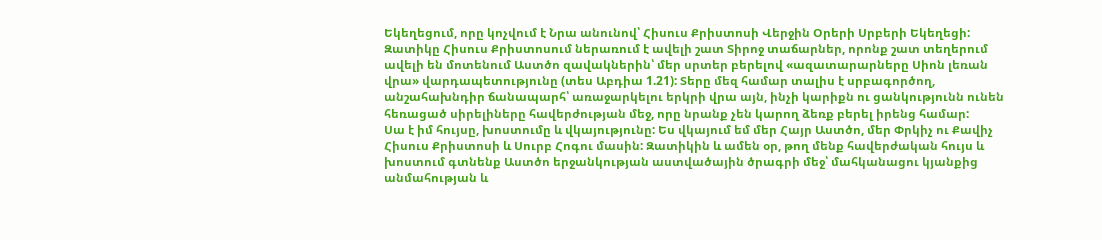Եկեղեցում, որը կոչվում է Նրա անունով՝ Հիսուս Քրիստոսի Վերջին Օրերի Սրբերի Եկեղեցի:
Զատիկը Հիսուս Քրիստոսում ներառում է ավելի շատ Տիրոջ տաճարներ, որոնք շատ տեղերում ավելի են մոտենում Աստծո զավակներին՝ մեր սրտեր բերելով «ազատարարները Սիոն լեռան վրա» վարդապետությունը (տես Աբդիա 1.21): Տերը մեզ համար տալիս է սրբագործող, անշահախնդիր ճանապարհ՝ առաջարկելու երկրի վրա այն, ինչի կարիքն ու ցանկությունն ունեն հեռացած սիրելիները հավերժության մեջ, որը նրանք չեն կարող ձեռք բերել իրենց համար:
Սա է իմ հույսը, խոստումը և վկայությունը: Ես վկայում եմ մեր Հայր Աստծո, մեր Փրկիչ ու Քավիչ Հիսուս Քրիստոսի և Սուրբ Հոգու մասին: Զատիկին և ամեն օր, թող մենք հավերժական հույս և խոստում գտնենք Աստծո երջանկության աստվածային ծրագրի մեջ՝ մահկանացու կյանքից անմահության և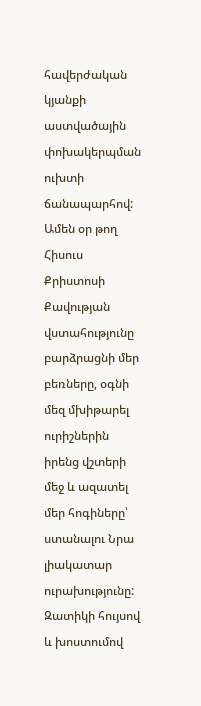հավերժական կյանքի աստվածային փոխակերպման ուխտի ճանապարհով: Ամեն օր թող Հիսուս Քրիստոսի Քավության վստահությունը բարձրացնի մեր բեռները, օգնի մեզ մխիթարել ուրիշներին իրենց վշտերի մեջ և ազատել մեր հոգիները՝ ստանալու Նրա լիակատար ուրախությունը:
Զատիկի հույսով և խոստումով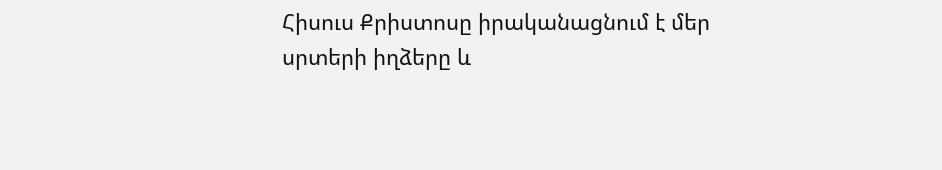Հիսուս Քրիստոսը իրականացնում է մեր սրտերի իղձերը և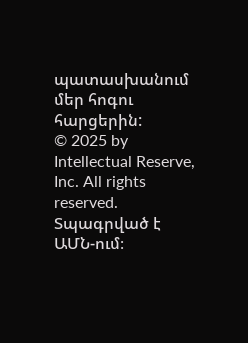պատասխանում մեր հոգու հարցերին:
© 2025 by Intellectual Reserve, Inc. All rights reserved. Տպագրված է ԱՄՆ-ում։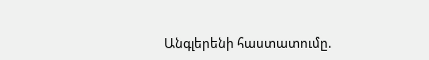Անգլերենի հաստատումը.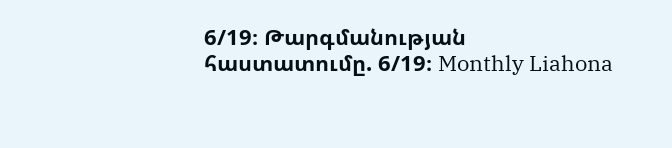6/19։ Թարգմանության հաստատումը. 6/19։ Monthly Liahona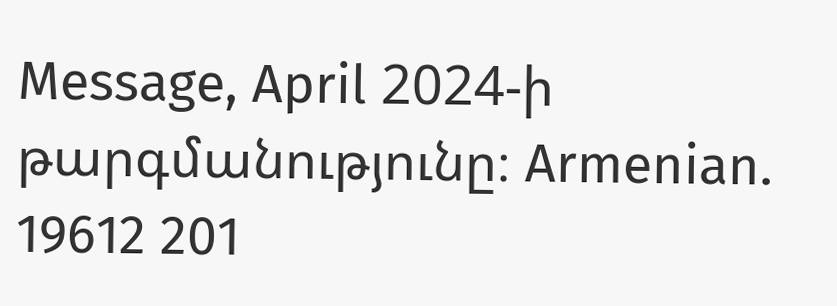Message, April 2024-ի թարգմանությունը։ Armenian. 19612 201